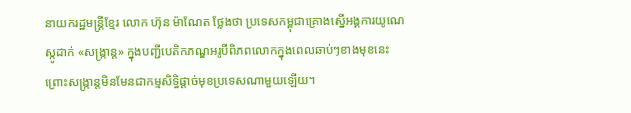នាយករដ្ឋមន្ត្រីខ្មែរ លោក ហ៊ុន ម៉ាណែត ថ្លែងថា ប្រទេសកម្ពុជាគ្រោងស្នើអង្គការយូណេស្កូដាក់ «សង្ក្រាន្ត» ក្នុងបញ្ជីបេតិកភណ្ឌអរូបីពិភពលោកក្នុងពេលឆាប់ៗខាងមុខនេះ ព្រោះសង្ក្រាន្តមិនមែនជាកម្មសិទ្ធិផ្ដាច់មុខប្រទេសណាមួយឡើយ។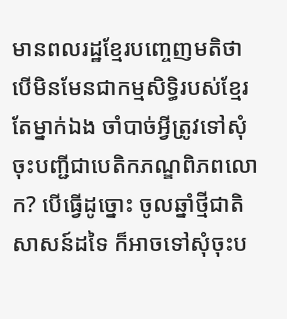មានពលរដ្ឋខ្មែរបញ្ចេញមតិថា បើមិនមែនជាកម្មសិទ្ធិរបស់ខ្មែរតែម្នាក់ឯង ចាំបាច់អ្វីត្រូវទៅសុំចុះបញ្ជីជាបេតិកភណ្ឌពិភពលោក? បើធ្វើដូច្នោះ ចូលឆ្នាំថ្មីជាតិសាសន៍ដទៃ ក៏អាចទៅសុំចុះប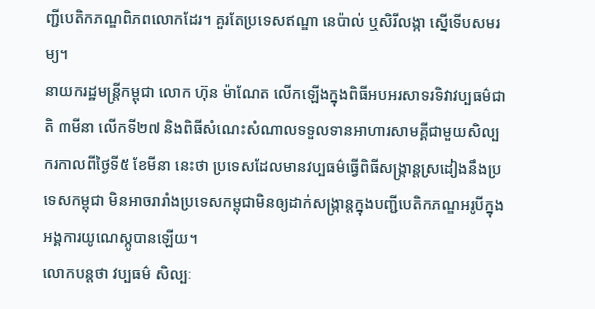ញ្ជីបេតិកភណ្ឌពិភពលោកដែរ។ គួរតែប្រទេសឥណ្ឌា នេប៉ាល់ ឬសិរីលង្កា ស្នើទើបសមរម្យ។
នាយករដ្ឋមន្ត្រីកម្ពុជា លោក ហ៊ុន ម៉ាណែត លើកឡើងក្នុងពិធីអបអរសាទរទិវាវប្បធម៌ជាតិ ៣មីនា លើកទី២៧ និងពិធីសំណេះសំណាលទទួលទានអាហារសាមគ្គីជាមួយសិល្បករកាលពីថ្ងៃទី៥ ខែមីនា នេះថា ប្រទេសដែលមានវប្បធម៌ធ្វើពិធីសង្ក្រាន្តស្រដៀងនឹងប្រទេសកម្ពុជា មិនអាចរារាំងប្រទេសកម្ពុជាមិនឲ្យដាក់សង្ក្រាន្តក្នុងបញ្ជីបេតិកភណ្ឌអរូបីក្នុងអង្គការយូណេស្កូបានឡើយ។
លោកបន្តថា វប្បធម៌ សិល្បៈ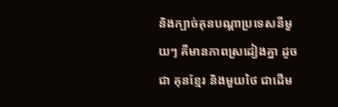និងក្បាច់គុនបណ្តាប្រទេសនីមួយៗ គឺមានភាពស្រដៀងគ្នា ដូចជា គុនខ្មែរ និងមួយថៃ ជាដើម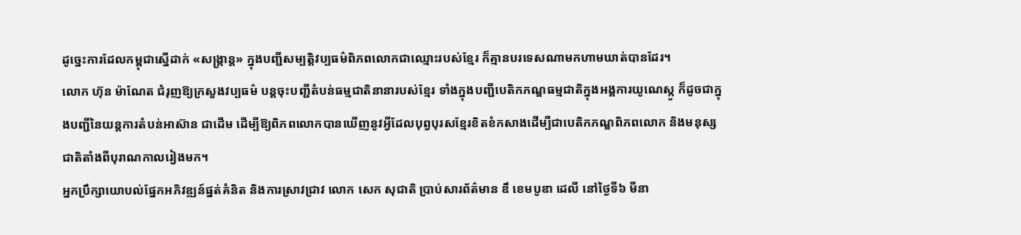ដូច្នេះការដែលកម្ពុជាស្នើដាក់ «សង្ក្រាន្ត» ក្នុងបញ្ជីសម្បត្តិវប្បធម៌ពិភពលោកជាឈ្មោះរបស់ខ្មែរ ក៏គ្មានបរទេសណាមកហាមឃាត់បានដែរ។
លោក ហ៊ុន ម៉ាណែត ជំរុញឱ្យក្រសួងវប្បធម៌ បន្តចុះបញ្ជីតំបន់ធម្មជាតិនានារបស់ខ្មែរ ទាំងក្នុងបញ្ជីបេតិកភណ្ឌធម្មជាតិក្នុងអង្គការយូណេស្កូ ក៏ដូចជាក្នុងបញ្ជីនៃយន្តការតំបន់អាស៊ាន ជាដើម ដើម្បីឱ្យពិភពលោកបានឃើញនូវអ្វីដែលបុព្វបុរសខ្មែរខិតខំកសាងដើម្បីជាបេតិកភណ្ឌពិភពលោក និងមនុស្សជាតិតាំងពីបុរាណកាលរៀងមក។
អ្នកប្រឹក្សាយោបល់ផ្នែកអភិវឌ្ឍន៍ផ្នត់គំនិត និងការស្រាវជ្រាវ លោក សេក សុជាតិ ប្រាប់សារព័ត៌មាន ឌឹ ខេមបូឌា ដេលី នៅថ្ងៃទី៦ មីនា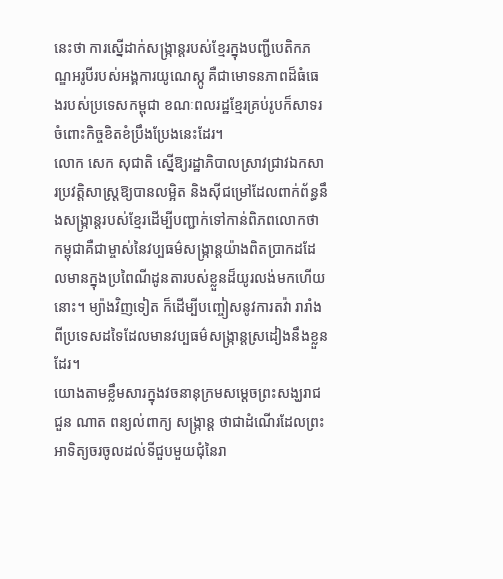នេះថា ការស្នើដាក់សង្ក្រាន្តរបស់ខ្មែរក្នុងបញ្ជីបេតិកភណ្ឌអរូបីរបស់អង្គការយូណេស្កូ គឺជាមោទនភាពដ៏ធំធេងរបស់ប្រទេសកម្ពុជា ខណៈពលរដ្ឋខ្មែរគ្រប់រូបក៏សាទរចំពោះកិច្ចខិតខំប្រឹងប្រែងនេះដែរ។
លោក សេក សុជាតិ ស្នើឱ្យរដ្ឋាភិបាលស្រាវជ្រាវឯកសារប្រវត្តិសាស្ត្រឱ្យបានលម្អិត និងស៊ីជម្រៅដែលពាក់ព័ន្ធនឹងសង្ក្រាន្តរបស់ខ្មែរដើម្បីបញ្ជាក់ទៅកាន់ពិភពលោកថា កម្ពុជាគឺជាម្ចាស់នៃវប្បធម៌សង្ក្រាន្តយ៉ាងពិតប្រាកដដែលមានក្នុងប្រពៃណីដូនតារបស់ខ្លួនដ៏យូរលង់មកហើយនោះ។ ម្យ៉ាងវិញទៀត ក៏ដើម្បីបញ្ចៀសនូវការតវ៉ា រារាំងពីប្រទេសដទៃដែលមានវប្បធម៌សង្ក្រាន្តស្រដៀងនឹងខ្លួនដែរ។
យោងតាមខ្លឹមសារក្នុងវចនានុក្រមសម្តេចព្រះសង្ឃរាជ ជួន ណាត ពន្យល់ពាក្យ សង្ក្រាន្ត ថាជាដំណើរដែលព្រះអាទិត្យចរចូលដល់ទីជួបមួយជុំនៃរា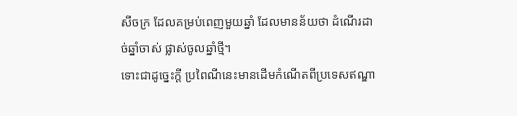សីចក្រ ដែលគម្រប់ពេញមួយឆ្នាំ ដែលមានន័យថា ដំណើរដាច់ឆ្នាំចាស់ ផ្លាស់ចូលឆ្នាំថ្មី។
ទោះជាដូច្នេះក្តី ប្រពៃណីនេះមានដើមកំណើតពីប្រទេសឥណ្ឌា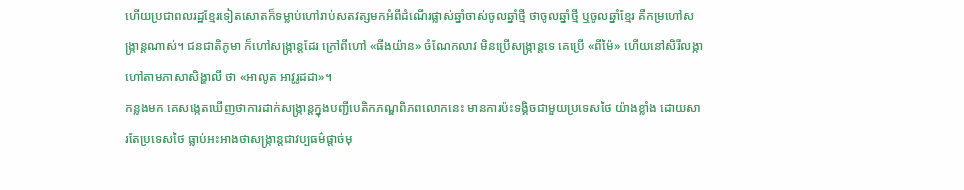ហើយប្រជាពលរដ្ឋខ្មែរទៀតសោតក៏ទម្លាប់ហៅរាប់សតវត្សមកអំពីដំណើរផ្លាស់ឆ្នាំចាស់ចូលឆ្នាំថ្មី ថាចូលឆ្នាំថ្មី ឬចូលឆ្នាំខ្មែរ គឺកម្រហៅសង្ក្រាន្តណាស់។ ជនជាតិភូមា ក៏ហៅសង្ក្រាន្តដែរ ក្រៅពីហៅ «ធីងយ៉ាន» ចំណែកលាវ មិនប្រើសង្ក្រាន្តទេ គេប្រើ «ពីម៉ៃ» ហើយនៅសិរីលង្កា ហៅតាមភាសាសិង្ហាលី ថា «អាលូត អាវូរូដដា»។
កន្លងមក គេសង្កេតឃើញថាការដាក់សង្ក្រាន្តក្នុងបញ្ជីបេតិកភណ្ឌពិភពលោកនេះ មានការប៉ះទង្គិចជាមួយប្រទេសថៃ យ៉ាងខ្លាំង ដោយសារតែប្រទេសថៃ ធ្លាប់អះអាងថាសង្ក្រាន្តជាវប្បធម៌ផ្ដាច់មុ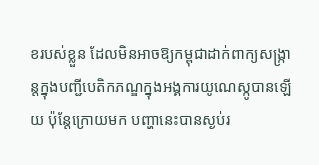ខរបស់ខ្លួន ដែលមិនអាចឱ្យកម្ពុជាដាក់ពាក្យសង្ក្រាន្តក្នុងបញ្ជីបេតិកភណ្ឌក្នុងអង្គការយូណេស្កូបានឡើយ ប៉ុន្តែក្រោយមក បញ្ហានេះបានស្ងប់រ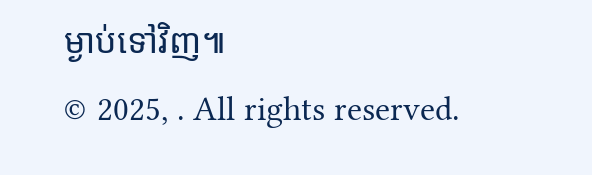ម្ងាប់ទៅវិញ៕
© 2025, . All rights reserved.